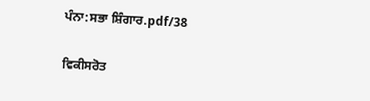ਪੰਨਾ:ਸਭਾ ਸ਼ਿੰਗਾਰ.pdf/38

ਵਿਕੀਸਰੋਤ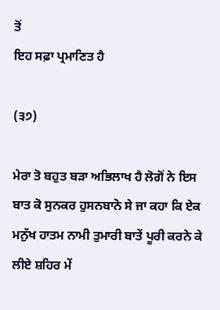ਤੋਂ
ਇਹ ਸਫ਼ਾ ਪ੍ਰਮਾਣਿਤ ਹੈ

(੩੭)

ਮੇਰਾ ਤੋ ਬਹੁਤ ਬੜਾ ਅਭਿਲਾਖ ਹੈ ਲੋਗੋਂ ਨੇ ਇਸ ਬਾਤ ਕੋ ਸੁਨਕਰ ਹੁਸਨਬਾਨੋ ਸੇ ਜਾ ਕਹਾ ਕਿ ਏਕ ਮਨੁੱਖ ਹਾਤਮ ਨਾਮੀ ਤੁਮਾਰੀ ਬਾਤੇਂ ਪੂਰੀ ਕਰਨੇ ਕੇ ਲੀਏ ਸ਼ਹਿਰ ਮੇਂ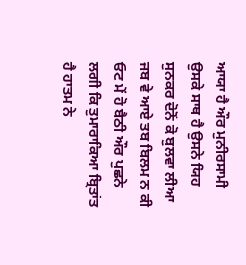ਆਯਾ ਹੈ ਔਰ ਮੁਨੀਰਸਾਮੀ ਉਸਕੇ ਸਾਥ ਹੈ ਉਸਨੇ ਯਿਹ ਸੁਨਕਰ ਦੋਨੋਂ ਕੋ ਬੁਲਵਾ ਲੀਆ ਜਬ ਵੇ ਆਏ ਤਬ ਬਿਲਮ ਨ ਕੀ ਓਟ ਮੇਂ ਹੋ ਬੈਠੀ ਔਰ ਪੁਛਨੇ ਲਗੀ ਕਿ ਤੁਮਾਰਾਕਿਆ ਬ੍ਰਿਤਾਂਤ ਹੈ ਹਾਤਮ ਨੇ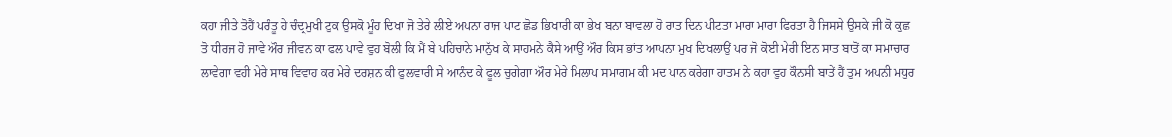ਕਹਾ ਜੀਤੇ ਤੋਹੈਂ ਪਰੰਤੂ ਹੇ ਚੰਦ੍ਰਮੁਖੀ ਟੁਕ ਉਸਕੋ ਮੂੰਹ ਦਿਖਾ ਜੋ ਤੇਰੇ ਲੀਏ ਅਪਨਾ ਰਾਜ ਪਾਟ ਛੋਡ ਭਿਖਾਰੀ ਕਾ ਭੇਖ ਬਨਾ ਬਾਵਲਾ ਹੋ ਰਾਤ ਦਿਨ ਪੀਟਤਾ ਮਾਰਾ ਮਾਰਾ ਫਿਰਤਾ ਹੈ ਜਿਸਸੇ ਉਸਕੇ ਜੀ ਕੋ ਕੁਛ ਤੋ ਧੀਰਜ ਹੋ ਜਾਵੇ ਔਰ ਜੀਵਨ ਕਾ ਫਲ ਪਾਵੇ ਵੁਹ ਬੋਲੀ ਕਿ ਮੈਂ ਬੇ ਪਹਿਚਾਨੇ ਮਾਨੁੱਖ ਕੇ ਸਾਹਮਨੇ ਕੈਸੇ ਆਉਂ ਔਰ ਕਿਸ ਭਾਂਤ ਆਪਨਾ ਮੁਖ ਦਿਖਲਾਉਂ ਪਰ ਜੋ ਕੋਈ ਮੇਰੀ ਇਨ ਸਾਤ ਬਾਤੋਂ ਕਾ ਸਮਾਚਾਰ ਲਾਵੇਗਾ ਵਹੀ ਮੇਰੇ ਸਾਥ ਵਿਵਾਹ ਕਰ ਮੇਰੇ ਦਰਸ਼ਨ ਕੀ ਫੁਲਵਾਰੀ ਸੇ ਆਨੰਦ ਕੇ ਫੂਲ ਚੁਗੇਗਾ ਔਰ ਮੇਰੇ ਮਿਲਾਪ ਸਮਾਗਮ ਕੀ ਮਦ ਪਾਨ ਕਰੇਗਾ ਹਾਤਮ ਨੇ ਕਹਾ ਵੁਹ ਕੌਨਸੀ ਬਾਤੇਂ ਹੈਂ ਤੁਮ ਅਪਨੀ ਮਧੁਰ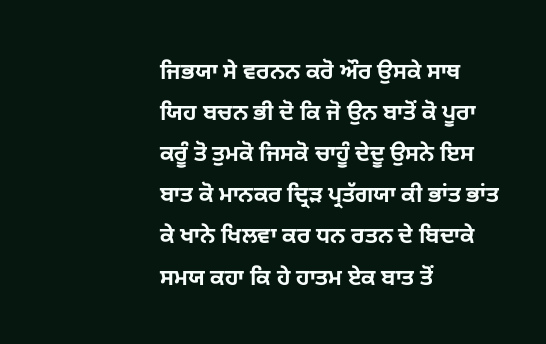ਜਿਭਯਾ ਸੇ ਵਰਨਨ ਕਰੋ ਔਰ ਉਸਕੇ ਸਾਥ ਯਿਹ ਬਚਨ ਭੀ ਦੋ ਕਿ ਜੋ ਉਨ ਬਾਤੋਂ ਕੋ ਪੂਰਾ ਕਰੂੰ ਤੋ ਤੁਮਕੋ ਜਿਸਕੋ ਚਾਹੂੰ ਦੇਦੂ ਉਸਨੇ ਇਸ ਬਾਤ ਕੋ ਮਾਨਕਰ ਦ੍ਰਿੜ ਪ੍ਰਤੱਗਯਾ ਕੀ ਭਾਂਤ ਭਾਂਤ ਕੇ ਖਾਨੇ ਖਿਲਵਾ ਕਰ ਧਨ ਰਤਨ ਦੇ ਬਿਦਾਕੇ ਸਮਯ ਕਹਾ ਕਿ ਹੇ ਹਾਤਮ ਏਕ ਬਾਤ ਤੋਂ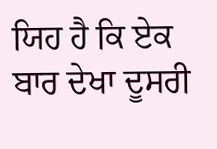ਯਿਹ ਹੈ ਕਿ ਏਕ ਬਾਰ ਦੇਖਾ ਦੂਸਰੀ